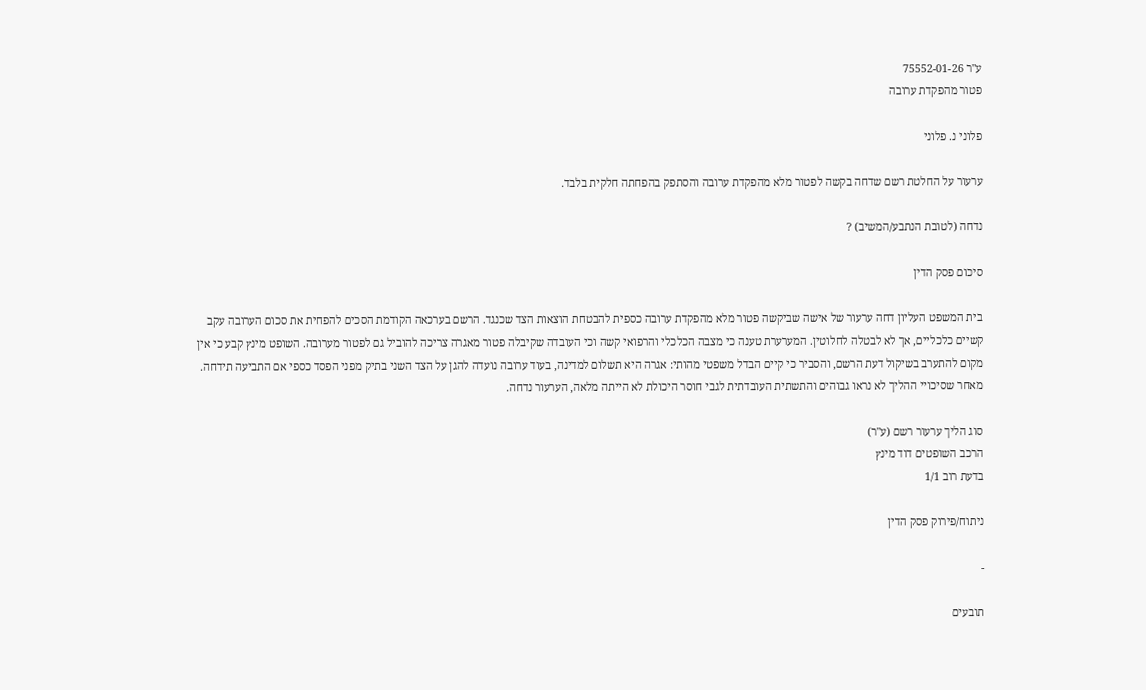ע"ר 75552-01-26
פטור מהפקדת ערובה

פלוני נ. פלוני

ערעור על החלטת רשם שדחה בקשה לפטור מלא מהפקדת ערובה והסתפק בהפחתה חלקית בלבד.

נדחה (לטובת הנתבע/המשיב) ?

סיכום פסק הדין

בית המשפט העליון דחה ערעור של אישה שביקשה פטור מלא מהפקדת ערובה כספית להבטחת הוצאות הצד שכנגד. הרשם בערכאה הקודמת הסכים להפחית את סכום הערובה עקב קשיים כלכליים, אך לא לבטלה לחלוטין. המערערת טענה כי מצבה הכלכלי והרפואי קשה וכי העובדה שקיבלה פטור מאגרה צריכה להוביל גם לפטור מערובה. השופט מינץ קבע כי אין מקום להתערב בשיקול דעת הרשם, והסביר כי קיים הבדל משפטי מהותי: אגרה היא תשלום למדינה, בעוד ערובה נועדה להגן על הצד השני בתיק מפני הפסד כספי אם התביעה תידחה. מאחר שסיכויי ההליך לא נראו גבוהים והתשתית העובדתית לגבי חוסר היכולת לא הייתה מלאה, הערעור נדחה.

סוג הליך ערעור רשם (ע"ר)
הרכב השופטים דוד מינץ
בדעת רוב 1/1

ניתוח/פירוק פסק הדין

-

תובעים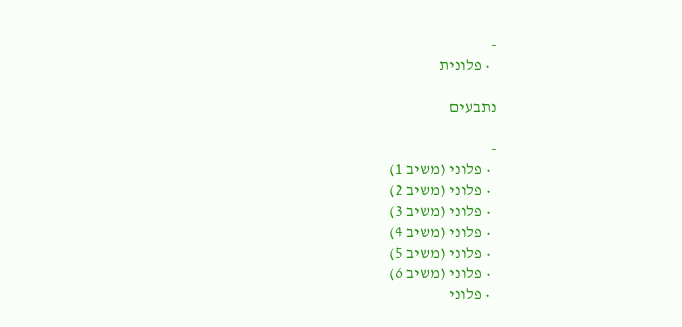-
  • פלונית

נתבעים

-
  • פלוני (משיב 1)
  • פלוני (משיב 2)
  • פלוני (משיב 3)
  • פלוני (משיב 4)
  • פלוני (משיב 5)
  • פלוני (משיב 6)
  • פלוני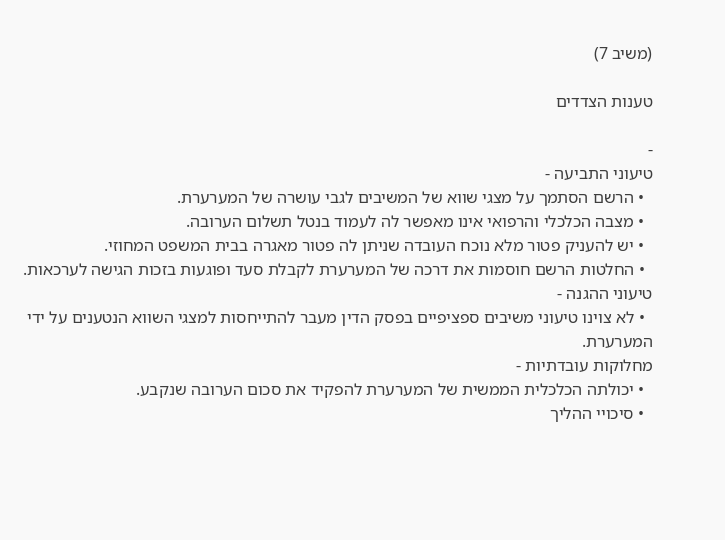(משיב 7)

טענות הצדדים

-
טיעוני התביעה -
  • הרשם הסתמך על מצגי שווא של המשיבים לגבי עושרה של המערערת.
  • מצבה הכלכלי והרפואי אינו מאפשר לה לעמוד בנטל תשלום הערובה.
  • יש להעניק פטור מלא נוכח העובדה שניתן לה פטור מאגרה בבית המשפט המחוזי.
  • החלטות הרשם חוסמות את דרכה של המערערת לקבלת סעד ופוגעות בזכות הגישה לערכאות.
טיעוני ההגנה -
  • לא צוינו טיעוני משיבים ספציפיים בפסק הדין מעבר להתייחסות למצגי השווא הנטענים על ידי המערערת.
מחלוקות עובדתיות -
  • יכולתה הכלכלית הממשית של המערערת להפקיד את סכום הערובה שנקבע.
  • סיכויי ההליך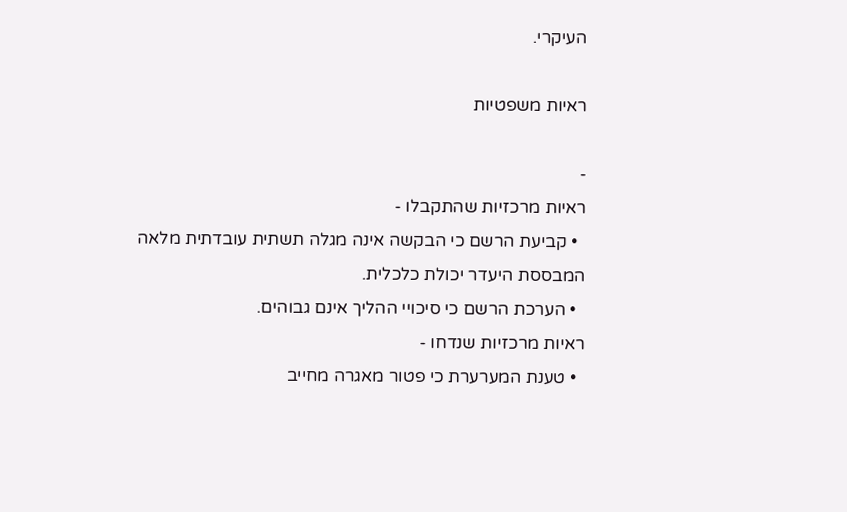העיקרי.

ראיות משפטיות

-
ראיות מרכזיות שהתקבלו -
  • קביעת הרשם כי הבקשה אינה מגלה תשתית עובדתית מלאה המבססת היעדר יכולת כלכלית.
  • הערכת הרשם כי סיכויי ההליך אינם גבוהים.
ראיות מרכזיות שנדחו -
  • טענת המערערת כי פטור מאגרה מחייב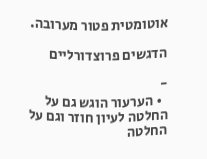אוטומטית פטור מערובה.

הדגשים פרוצדורליים

-
  • הערעור הוגש גם על החלטה לעיון חוזר וגם על החלטה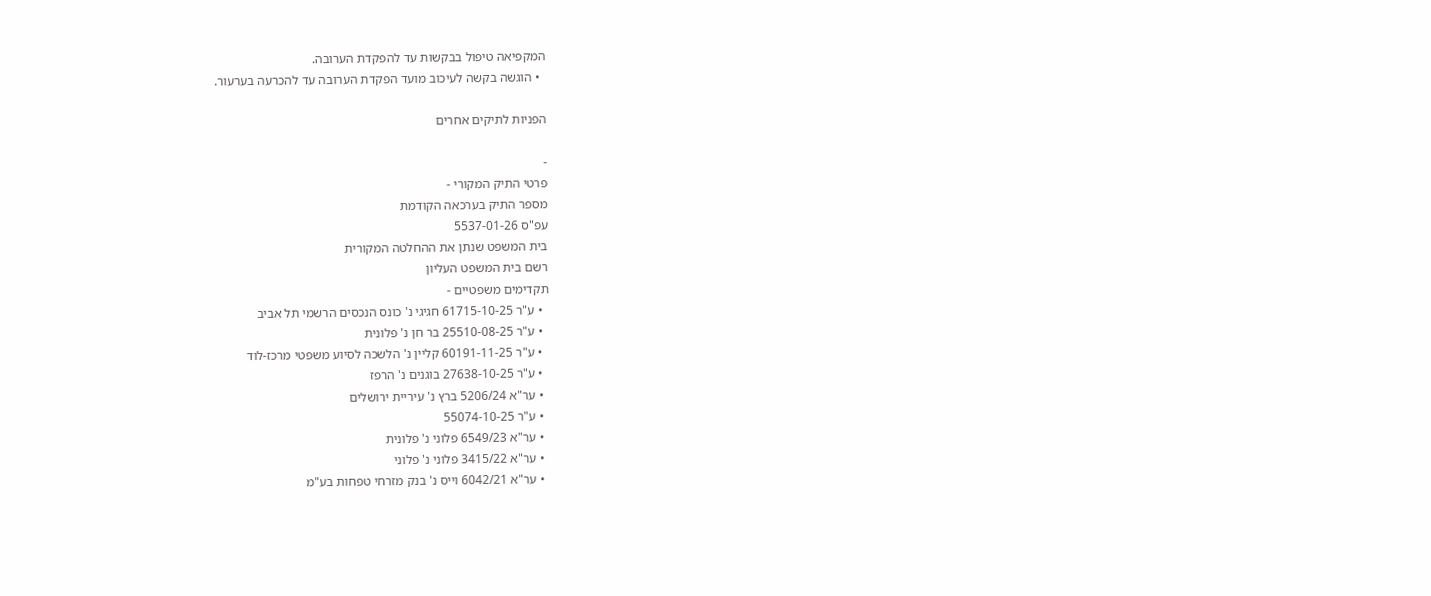המקפיאה טיפול בבקשות עד להפקדת הערובה.
  • הוגשה בקשה לעיכוב מועד הפקדת הערובה עד להכרעה בערעור.

הפניות לתיקים אחרים

-
פרטי התיק המקורי -
מספר התיק בערכאה הקודמת
עפ"ס 5537-01-26
בית המשפט שנתן את ההחלטה המקורית
רשם בית המשפט העליון
תקדימים משפטיים -
  • ע"ר 61715-10-25 חגיגי נ' כונס הנכסים הרשמי תל אביב
  • ע"ר 25510-08-25 בר חן נ' פלונית
  • ע"ר 60191-11-25 קליין נ' הלשכה לסיוע משפטי מרכז-לוד
  • ע"ר 27638-10-25 בוגנים נ' הרפז
  • ער"א 5206/24 ברץ נ' עיריית ירושלים
  • ע"ר 55074-10-25
  • ער"א 6549/23 פלוני נ' פלונית
  • ער"א 3415/22 פלוני נ' פלוני
  • ער"א 6042/21 וייס נ' בנק מזרחי טפחות בע"מ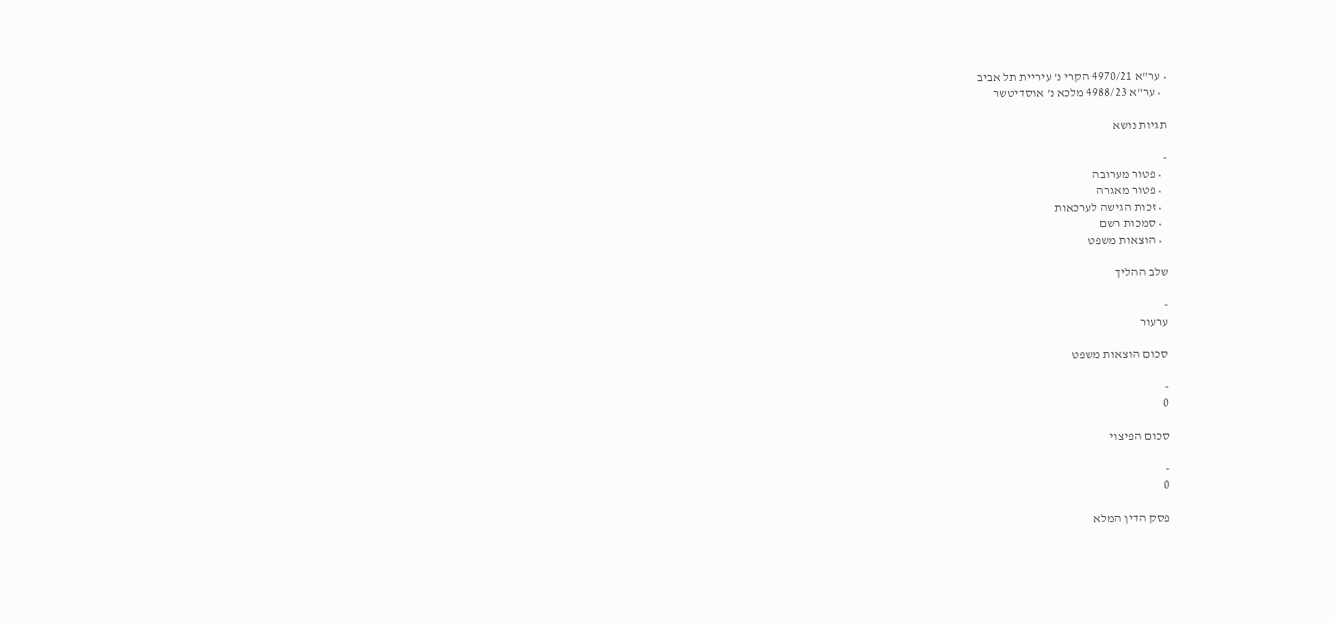• ער"א 4970/21 הקרי נ' עיריית תל אביב
  • ער"א 4988/23 מלכא נ' אוסדיטשר

תגיות נושא

-
  • פטור מערובה
  • פטור מאגרה
  • זכות הגישה לערכאות
  • סמכות רשם
  • הוצאות משפט

שלב ההליך

-
ערעור

סכום הוצאות משפט

-
0

סכום הפיצוי

-
0

פסק הדין המלא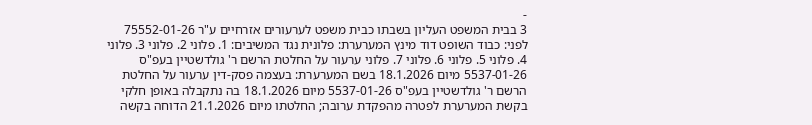-
3 בבית המשפט העליון בשבתו כבית משפט לערעורים אזרחיים ע"ר 75552-01-26 לפני: כבוד השופט דוד מינץ המערערת: פלונית נגד המשיבים: 1. פלוני 2. פלוני 3. פלוני 4. פלוני 5. פלוני 6. פלוני 7. פלוני ערעור על החלטת הרשם ר' גולדשטיין בעפ"ס 5537-01-26 מיום 18.1.2026 בשם המערערת: בעצמה פסק-דין ערעור על החלטת הרשם ר' גולדשטיין בעפ"ס 5537-01-26 מיום 18.1.2026 בה נתקבלה באופן חלקי בקשת המערערת לפטרה מהפקדת ערובה; החלטתו מיום 21.1.2026 הדוחה בקשה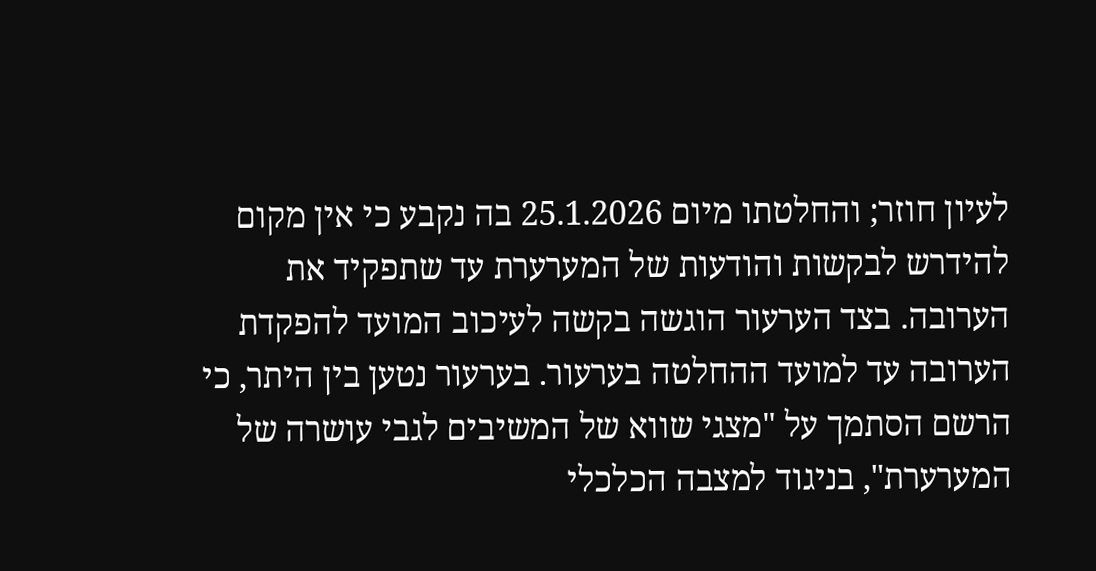לעיון חוזר; והחלטתו מיום 25.1.2026 בה נקבע כי אין מקום להידרש לבקשות והודעות של המערערת עד שתפקיד את הערובה. בצד הערעור הוגשה בקשה לעיכוב המועד להפקדת הערובה עד למועד ההחלטה בערעור. בערעור נטען בין היתר, כי הרשם הסתמך על "מצגי שווא של המשיבים לגבי עושרה של המערערת", בניגוד למצבה הכלכלי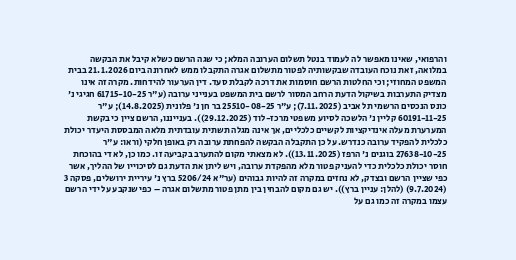והרפואי, שאינו מאפשר לה לעמוד בנטל תשלום הערובה המלא; כי שגה הרשם כשלא קיבל את הבקשה במלואה, זאת נוכח העובדה שבקשותיה לפטור מתשלום אגרה התקבלו ממש לאחרונה ביום 21.1.2026 בבית המשפט המחוזי; וכי החלטות הרשם חוסמות את דרכה לקבלת סעד. דין הערעור להידחות. מקרה זה אינו מצדיק התערבות בשיקול הדעת הרחב המסור לרשם בית המשפט בענייני ערובה (ע"ר 61715-10-25 חגיגי נ' כונס הנכסים הרשמי תל אביב (7.11.2025); ע"ר 25510-08-25 בר חן נ' פלונית (14.8.2025); ע"ר 60191-11-25 קליין נ' הלשכה לסיוע משפטי מרכז-לוד (29.12.2025)). בענייננו, הרשם ציין כי בקשת המערערת מעלה אינדיקציות לקשיים כלכליים, אך אינה מגלה תשתית עובדתית מלאה המבססת היעדר יכולת כלכלית להפקיד ערובה כנדרש. על כן התקבלה הבקשה להפחתת ערובה רק באופן חלקי (וראו: ע"ר 27638-10-25 בוגנים נ' הרפז (13.11.2025)). לא מצאתי מקום להתערב בקביעה זו. כמו כן, לא די בהוכחת חוסר יכולת כלכלית כדי להעניק פטור מלא מהפקדת ערובה, ויש ליתן את הדעת גם לסיכוייו של ההליך, אשר כפי שציין הרשם ובצדק, לא נחזים במקרה זה להיות גבוהים (ער"א 5206/24 ברץ נ' עיריית ירושלים, פסקה 3 (9.7.2024) (להלן: עניין ברץ)). יש גם מקום להבחין בין מתן פטור מתשלום אגרה – כפי שנקבע על ידי הרשם עצמו במקרה זה כמו גם על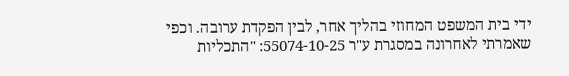ידי בית המשפט המחוזי בהליך אחר, לבין הפקדת ערובה. וכפי שאמרתי לאחרונה במסגרת ע"ר 55074-10-25: "התכליות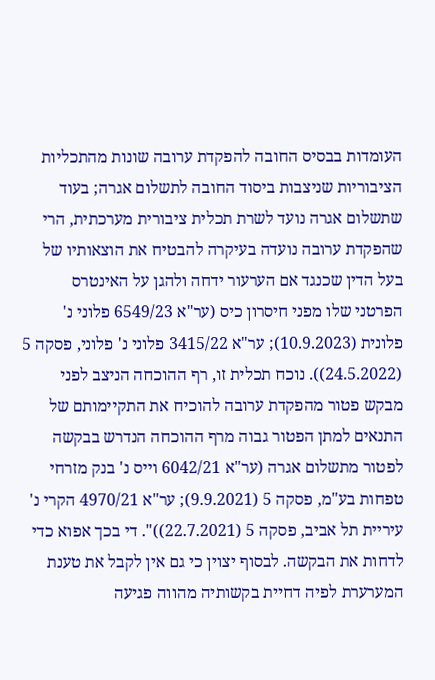העומדות בבסיס החובה להפקדת ערובה שונות מהתכליות הציבוריות שניצבות ביסוד החובה לתשלום אגרה; בעוד שתשלום אגרה נועד לשרת תכלית ציבורית מערכתית, הרי שהפקדת ערובה נועדה בעיקרה להבטיח את הוצאותיו של בעל הדין שכנגד אם הערעור ידחה ולהגן על האינטרס הפרטני שלו מפני חיסרון כיס (ער"א 6549/23 פלוני נ' פלונית (10.9.2023); ער"א 3415/22 פלוני נ' פלוני, פסקה 5 (24.5.2022)). נוכח תכלית זו, רף ההוכחה הניצב לפני מבקש פטור מהפקדת ערובה להוכיח את התקיימותם של התנאים למתן הפטור גבוה מרף ההוכחה הנדרש בבקשה לפטור מתשלום אגרה (ער"א 6042/21 וייס נ' בנק מזרחי טפחות בע"מ, פסקה 5 (9.9.2021); ער"א 4970/21 הקרי נ' עיריית תל אביב, פסקה 5 (22.7.2021))". די בכך אפוא כדי לדחות את הבקשה. לבסוף יצוין כי גם אין לקבל את טענת המערערת לפיה דחיית בקשותיה מהווה פגיעה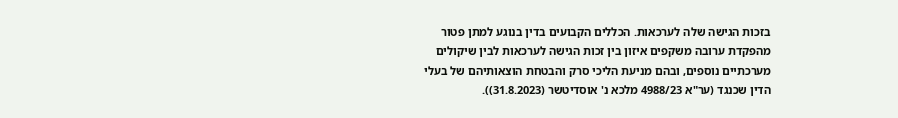בזכות הגישה שלה לערכאות. הכללים הקבועים בדין בנוגע למתן פטור מהפקדת ערובה משקפים איזון בין זכות הגישה לערכאות לבין שיקולים מערכתיים נוספים, ובהם מניעת הליכי סרק והבטחת הוצאותיהם של בעלי הדין שכנגד (ער"א 4988/23 מלכא נ' אוסדיטשר (31.8.2023)).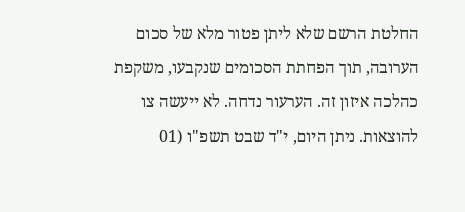החלטת הרשם שלא ליתן פטור מלא של סכום הערובה, תוך הפחתת הסכומים שנקבעו, משקפת כהלכה איזון זה. הערעור נדחה. לא ייעשה צו להוצאות. ניתן היום, י"ד שבט תשפ"ו (01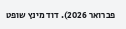פברואר 2026). דוד מינץ שופט